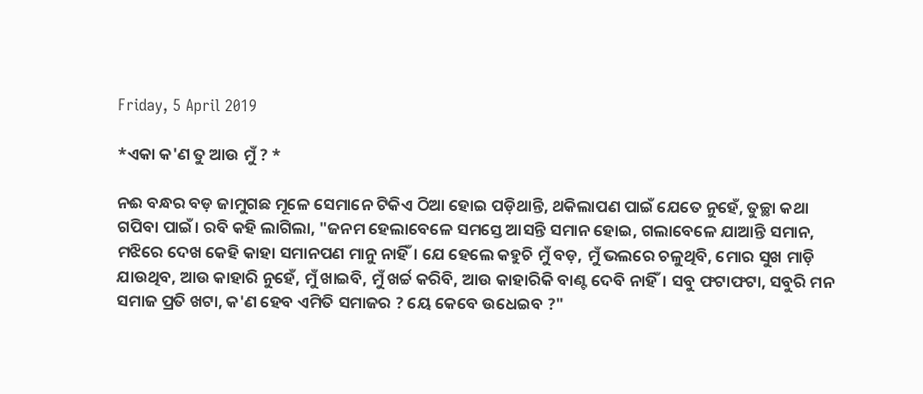Friday, 5 April 2019

*ଏକା କ'ଣ ତୁ ଆଉ ମୁଁ ? *

ନଈ ବନ୍ଧର ବଡ଼ ଜାମୁଗଛ ମୂଳେ ସେମାନେ ଟିକିଏ ଠିଆ ହୋଇ ପଡ଼ିଥାନ୍ତି, ଥକିଲାପଣ ପାଇଁ ଯେତେ ନୁହେଁ, ତୁଚ୍ଛା କଥା ଗପିବା ପାଇଁ। ରବି କହି ଲାଗିଲା, "ଜନମ ହେଲାବେଳେ ସମସ୍ତେ ଆସନ୍ତି ସମାନ ହୋଇ, ଗଲାବେଳେ ଯାଆନ୍ତି ସମାନ, ମଝିରେ ଦେଖ କେହି କାହା ସମାନପଣ ମାନୁ ନାହିଁ। ଯେ ହେଲେ କହୁଚି ମୁଁ ବଡ଼, ମୁଁ ଭଲରେ ଚଳୁଥିବି, ମୋର ସୁଖ ମାଡ଼ି ଯାଉଥିବ, ଆଉ କାହାରି ନୁହେଁ, ମୁଁ ଖାଇବି, ମୁଁ ଖର୍ଚ୍ଚ କରିବି, ଆଉ କାହାରିକି ବାଣ୍ଟ ଦେବି ନାହିଁ। ସବୁ ଫଟାଫଟା, ସବୁରି ମନ ସମାଜ ପ୍ରତି ଖଟା, କ'ଣ ହେବ ଏମିତି ସମାଜର ? ୟେ କେବେ ଉଧେଇବ ?"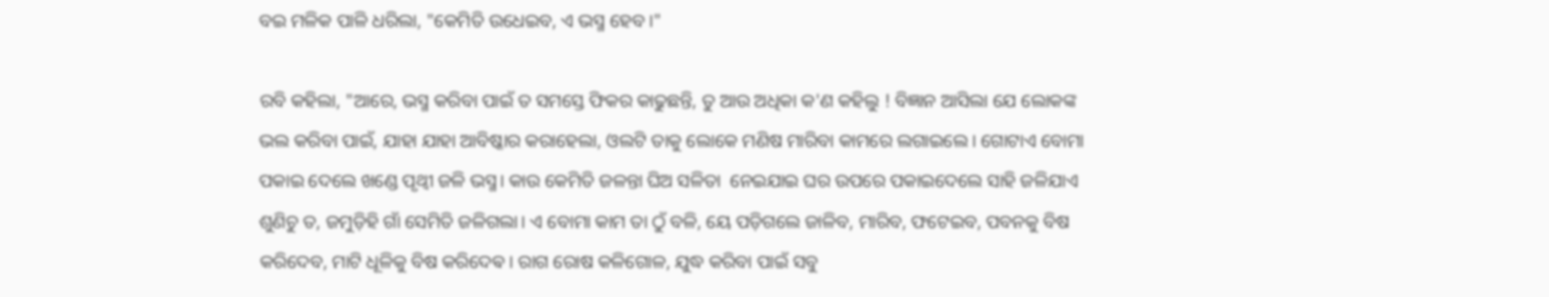ବଇ ମଳିକ ପାଳି ଧରିଲା, "କେମିତି ଉଧେଇବ, ଏ ଭସ୍ମ ହେବ।"

ରବି କହିଲା, "ଆରେ, ଭସ୍ମ କରିବା ପାଇଁ ତ ସମସ୍ତେ ଫିକର କାଢୁଛନ୍ତି, ତୁ ଆଉ ଅଧିକା କ'ଣ କହିଲୁ ! ବିଜ୍ଞାନ ଆସିଲା ଯେ ଲୋକଙ୍କ ଭଲ କରିବା ପାଇଁ, ଯାହା ଯାହା ଆବିଷ୍କାର କରାହେଲା, ଓଲଟି ତାକୁ ଲୋକେ ମଣିଷ ମାରିବା କାମରେ ଲଗାଇଲେ। ଗୋଟାଏ ବୋମା ପକାଇ ଦେଲେ ଖଣ୍ଡେ ପୃଥ୍ଵୀ ଜଳି ଭସ୍ମ। କାଉ କେମିତି ଜଳନ୍ତା ଘିଅ ସଳିତା  ନେଇଯାଇ ଘର ଉପରେ ପକାଇଦେଲେ ସାହି ଜଳିଯାଏ ଶୁଣିଚୁ ତ, ଜମୁଡ଼ିହି ଗାଁ ସେମିତି ଜଳିଗଲା। ଏ ବୋମା କାମ ତା ଠୁଁ ବଳି, ୟେ ପଡ଼ିଗଲେ ଜାଳିବ, ମାରିବ, ଫଟେଇବ, ପବନକୁ ବିଷ କରିଦେବ, ମାଟି ଧୂଳିକୁ ବିଷ କରିଦେଵ। ରାଗ ରୋଷ କଳିଗୋଳ, ଯୁଦ୍ଧ କରିବା ପାଇଁ ସବୁ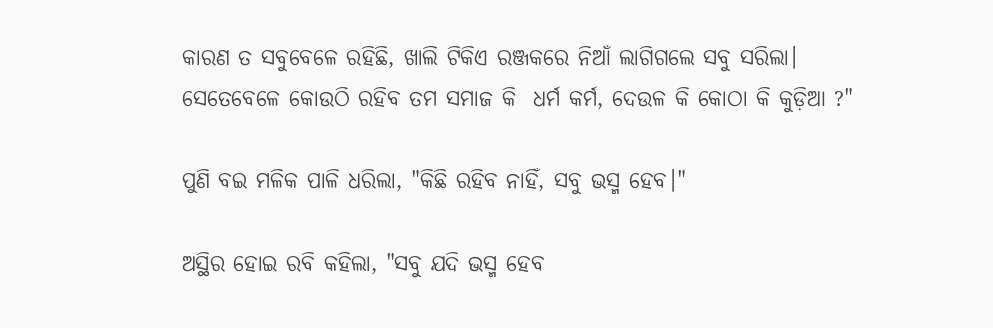କାରଣ ତ ସବୁବେଳେ ରହିଛି, ଖାଲି ଟିକିଏ ରଞ୍ଜକରେ ନିଆଁ ଲାଗିଗଲେ ସବୁ ସରିଲା। ସେତେବେଳେ କୋଉଠି ରହିବ ତମ ସମାଜ କି  ଧର୍ମ କର୍ମ, ଦେଉଳ କି କୋଠା କି କୁଡ଼ିଆ ?"

ପୁଣି ବଇ ମଳିକ ପାଳି ଧରିଲା, "କିଛି ରହିବ ନାହିଁ, ସବୁ ଭସ୍ମ ହେବ।"

ଅସ୍ଥିର ହୋଇ ରବି କହିଲା, "ସବୁ ଯଦି ଭସ୍ମ ହେବ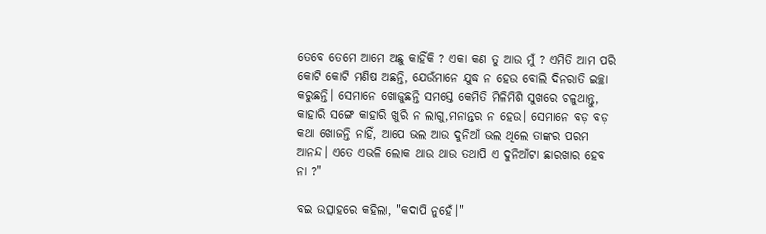ତେବେ ତେମେ ଆମେ ଅଛୁ କାହିଁକି ? ଏକା କଣ ତୁ ଆଉ ମୁଁ ? ଏମିତି ଆମ ପରି କୋଟି କୋଟି ମଣିଷ ଅଛନ୍ତି, ଯେଉଁମାନେ ଯୁଦ୍ଧ ନ ହେଉ ବୋଲି ଦିନରାତି ଇଚ୍ଛା କରୁଛନ୍ତି। ସେମାନେ ଖୋଜୁଛନ୍ତି ସମସ୍ତେ କେମିତି ମିଳିମିଶି ସୁଖରେ ଚଳୁଥାନ୍ତୁ, କାହାରି ସଙ୍ଗେ କାହାରି ଖୁରି ନ ଲାଗୁ,ମନାନ୍ତର ନ ହେଉ। ସେମାନେ ବଡ଼ ବଡ଼ କଥା ଖୋଜନ୍ତି ନାହିଁ, ଆପେ ଭଲ ଆଉ ଦୁନିଆଁ ଭଲ ଥିଲେ ତାଙ୍କର ପରମ ଆନନ୍ଦ। ଏତେ ଏଭଳି ଲୋକ ଥାଉ ଥାଉ ତଥାପି ଏ ଦୁନିଆଁଟା ଛାରଖାର ହେବ ନା ?"

ବଇ ଉତ୍ସାହରେ କହିଲା, "କଦାପି ନୁହେଁ।"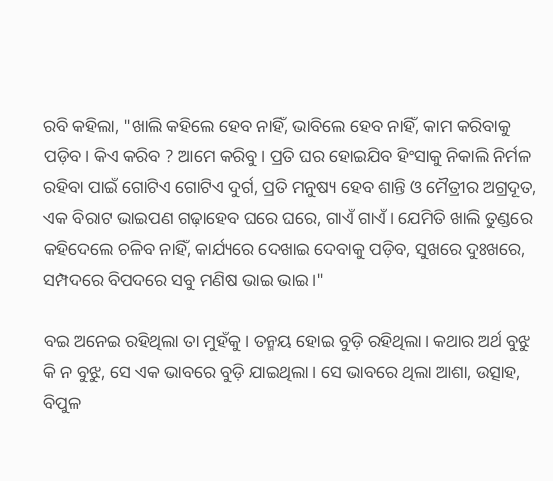ରବି କହିଲା, "ଖାଲି କହିଲେ ହେବ ନାହିଁ, ଭାବିଲେ ହେବ ନାହିଁ, କାମ କରିବାକୁ ପଡ଼ିବ। କିଏ କରିବ ? ଆମେ କରିବୁ। ପ୍ରତି ଘର ହୋଇଯିବ ହିଂସାକୁ ନିକାଲି ନିର୍ମଳ ରହିବା ପାଇଁ ଗୋଟିଏ ଗୋଟିଏ ଦୁର୍ଗ, ପ୍ରତି ମନୁଷ୍ୟ ହେବ ଶାନ୍ତି ଓ ମୈତ୍ରୀର ଅଗ୍ରଦୂତ, ଏକ ବିରାଟ ଭାଇପଣ ଗଢ଼ାହେବ ଘରେ ଘରେ, ଗାଏଁ ଗାଏଁ। ଯେମିତି ଖାଲି ତୁଣ୍ଡରେ କହିଦେଲେ ଚଳିବ ନାହିଁ, କାର୍ଯ୍ୟରେ ଦେଖାଇ ଦେବାକୁ ପଡ଼ିବ, ସୁଖରେ ଦୁଃଖରେ, ସମ୍ପଦରେ ବିପଦରେ ସବୁ ମଣିଷ ଭାଇ ଭାଇ।"

ବଇ ଅନେଇ ରହିଥିଲା ତା ମୁହଁକୁ। ତନ୍ମୟ ହୋଇ ବୁଡ଼ି ରହିଥିଲା। କଥାର ଅର୍ଥ ବୁଝୁ କି ନ ବୁଝୁ, ସେ ଏକ ଭାବରେ ବୁଡ଼ି ଯାଇଥିଲା। ସେ ଭାବରେ ଥିଲା ଆଶା, ଉତ୍ସାହ, ବିପୁଳ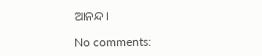ଆନନ୍ଦ।

No comments: